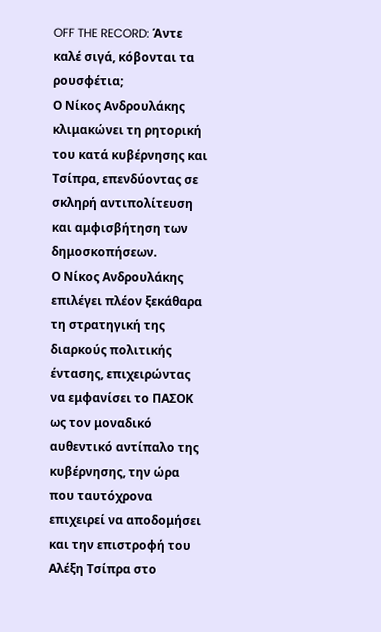OFF THE RECORD: Άντε καλέ σιγά, κόβονται τα ρουσφέτια;
Ο Νίκος Ανδρουλάκης κλιμακώνει τη ρητορική του κατά κυβέρνησης και Τσίπρα, επενδύοντας σε σκληρή αντιπολίτευση και αμφισβήτηση των δημοσκοπήσεων.
Ο Νίκος Ανδρουλάκης επιλέγει πλέον ξεκάθαρα τη στρατηγική της διαρκούς πολιτικής έντασης, επιχειρώντας να εμφανίσει το ΠΑΣΟΚ ως τον μοναδικό αυθεντικό αντίπαλο της κυβέρνησης, την ώρα που ταυτόχρονα επιχειρεί να αποδομήσει και την επιστροφή του Αλέξη Τσίπρα στο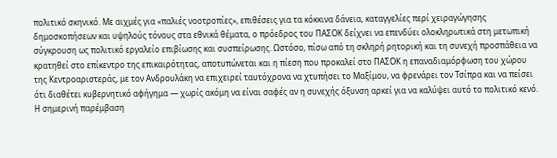πολιτικό σκηνικό. Με αιχμές για «παλιές νοοτροπίες», επιθέσεις για τα κόκκινα δάνεια, καταγγελίες περί χειραγώγησης δημοσκοπήσεων και υψηλούς τόνους στα εθνικά θέματα, ο πρόεδρος του ΠΑΣΟΚ δείχνει να επενδύει ολοκληρωτικά στη μετωπική σύγκρουση ως πολιτικό εργαλείο επιβίωσης και συσπείρωσης. Ωστόσο, πίσω από τη σκληρή ρητορική και τη συνεχή προσπάθεια να κρατηθεί στο επίκεντρο της επικαιρότητας, αποτυπώνεται και η πίεση που προκαλεί στο ΠΑΣΟΚ η επαναδιαμόρφωση του χώρου της Κεντροαριστεράς, με τον Ανδρουλάκη να επιχειρεί ταυτόχρονα να χτυπήσει το Μαξίμου, να φρενάρει τον Τσίπρα και να πείσει ότι διαθέτει κυβερνητικό αφήγημα — χωρίς ακόμη να είναι σαφές αν η συνεχής όξυνση αρκεί για να καλύψει αυτό το πολιτικό κενό.
Η σημερινή παρέμβαση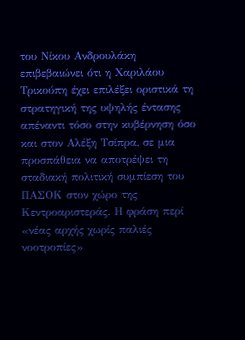του Νίκου Ανδρουλάκη επιβεβαιώνει ότι η Χαριλάου Τρικούπη έχει επιλέξει οριστικά τη στρατηγική της υψηλής έντασης απέναντι τόσο στην κυβέρνηση όσο και στον Αλέξη Τσίπρα, σε μια προσπάθεια να αποτρέψει τη σταδιακή πολιτική συμπίεση του ΠΑΣΟΚ στον χώρο της Κεντροαριστεράς. Η φράση περί «νέας αρχής χωρίς παλιές νοοτροπίες»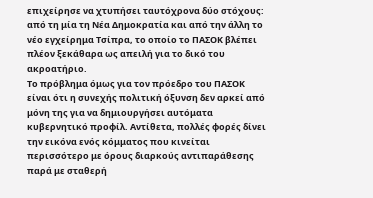επιχείρησε να χτυπήσει ταυτόχρονα δύο στόχους: από τη μία τη Νέα Δημοκρατία και από την άλλη το νέο εγχείρημα Τσίπρα, το οποίο το ΠΑΣΟΚ βλέπει πλέον ξεκάθαρα ως απειλή για το δικό του ακροατήριο.
Το πρόβλημα όμως για τον πρόεδρο του ΠΑΣΟΚ είναι ότι η συνεχής πολιτική όξυνση δεν αρκεί από μόνη της για να δημιουργήσει αυτόματα κυβερνητικό προφίλ. Αντίθετα, πολλές φορές δίνει την εικόνα ενός κόμματος που κινείται περισσότερο με όρους διαρκούς αντιπαράθεσης παρά με σταθερή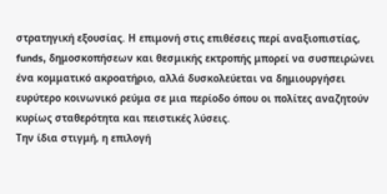στρατηγική εξουσίας. Η επιμονή στις επιθέσεις περί αναξιοπιστίας, funds, δημοσκοπήσεων και θεσμικής εκτροπής μπορεί να συσπειρώνει ένα κομματικό ακροατήριο, αλλά δυσκολεύεται να δημιουργήσει ευρύτερο κοινωνικό ρεύμα σε μια περίοδο όπου οι πολίτες αναζητούν κυρίως σταθερότητα και πειστικές λύσεις.
Την ίδια στιγμή, η επιλογή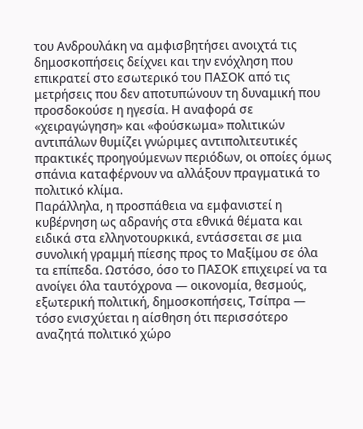του Ανδρουλάκη να αμφισβητήσει ανοιχτά τις δημοσκοπήσεις δείχνει και την ενόχληση που επικρατεί στο εσωτερικό του ΠΑΣΟΚ από τις μετρήσεις που δεν αποτυπώνουν τη δυναμική που προσδοκούσε η ηγεσία. Η αναφορά σε «χειραγώγηση» και «φούσκωμα» πολιτικών αντιπάλων θυμίζει γνώριμες αντιπολιτευτικές πρακτικές προηγούμενων περιόδων, οι οποίες όμως σπάνια καταφέρνουν να αλλάξουν πραγματικά το πολιτικό κλίμα.
Παράλληλα, η προσπάθεια να εμφανιστεί η κυβέρνηση ως αδρανής στα εθνικά θέματα και ειδικά στα ελληνοτουρκικά, εντάσσεται σε μια συνολική γραμμή πίεσης προς το Μαξίμου σε όλα τα επίπεδα. Ωστόσο, όσο το ΠΑΣΟΚ επιχειρεί να τα ανοίγει όλα ταυτόχρονα — οικονομία, θεσμούς, εξωτερική πολιτική, δημοσκοπήσεις, Τσίπρα — τόσο ενισχύεται η αίσθηση ότι περισσότερο αναζητά πολιτικό χώρο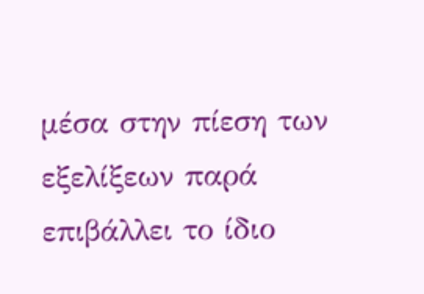μέσα στην πίεση των εξελίξεων παρά επιβάλλει το ίδιο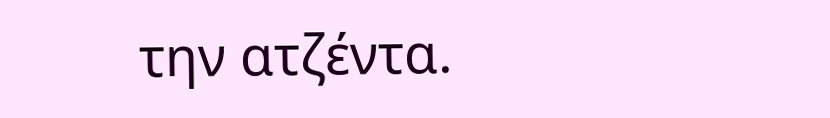την ατζέντα.